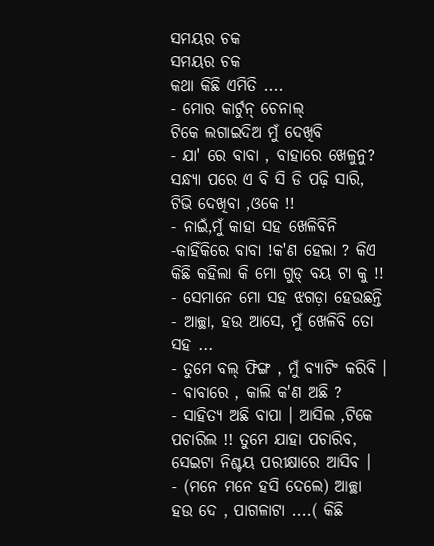ସମୟର ଚକ
ସମୟର ଚକ
କଥା କିଛି ଏମିତି ....
- ମୋର କାର୍ଟୁନ୍ ଚେନାଲ୍
ଟିକେ ଲଗାଇଦିଅ ମୁଁ ଦେଖିବି
- ଯା' ରେ ବାବା , ବାହାରେ ଖେଳୁନୁ? ସନ୍ଧ୍ୟା ପରେ ଏ ବି ସି ଡି ପଢ଼ି ସାରି, ଟିଭି ଦେଖିବା ,ଓକେ !!
- ନାଇଁ,ମୁଁ କାହା ସହ ଖେଳିବିନି
-କାହିଁକିରେ ବାବା !କ'ଣ ହେଲା ? କିଏ କିଛି କହିଲା କି ମୋ ଗୁଡ୍ ବୟ ଟା କୁ !!
- ସେମାନେ ମୋ ସହ ଝଗଡ଼ା ହେଉଛନ୍ତି
- ଆଚ୍ଛା, ହଉ ଆସେ, ମୁଁ ଖେଳିବି ତୋ ସହ ...
- ତୁମେ ବଲ୍ ଫିଙ୍ଗ , ମୁଁ ବ୍ୟାଟିଂ କରିବି ।
- ବାବାରେ , କାଲି କ'ଣ ଅଛି ?
- ସାହିତ୍ୟ ଅଛି ବାପା । ଆସିଲ ,ଟିକେ ପଚାରିଲ !! ତୁମେ ଯାହା ପଚାରିବ, ସେଇଟା ନିଶ୍ଚୟ ପରୀକ୍ଷାରେ ଆସିବ ।
- (ମନେ ମନେ ହସି ଦେଲେ) ଆଚ୍ଛା ହଉ ଦେ , ପାଗଳାଟା ....( କିଛି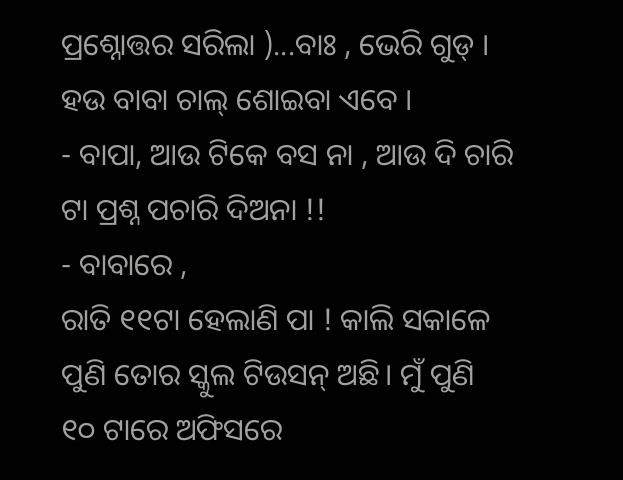ପ୍ରଶ୍ନୋତ୍ତର ସରିଲା )...ବାଃ , ଭେରି ଗୁଡ୍ । ହଉ ବାବା ଚାଲ୍ ଶୋଇବା ଏବେ ।
- ବାପା, ଆଉ ଟିକେ ବସ ନା , ଆଉ ଦି ଚାରି ଟା ପ୍ରଶ୍ନ ପଚାରି ଦିଅନା !!
- ବାବାରେ ,
ରାତି ୧୧ଟା ହେଲାଣି ପା ! କାଲି ସକାଳେ ପୁଣି ତୋର ସ୍କୁଲ ଟିଉସନ୍ ଅଛି। ମୁଁ ପୁଣି
୧୦ ଟାରେ ଅଫିସରେ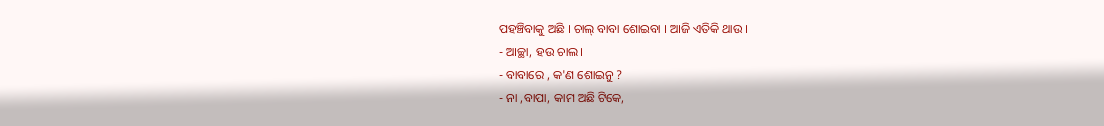ପହଞ୍ଚିବାକୁ ଅଛି । ଚାଲ୍ ବାବା ଶୋଇବା । ଆଜି ଏତିକି ଥାଉ ।
- ଆଚ୍ଛା, ହଉ ଚାଲ।
- ବାବାରେ , କ'ଣ ଶୋଇନୁ ?
- ନା ,ବାପା, କାମ ଅଛି ଟିକେ,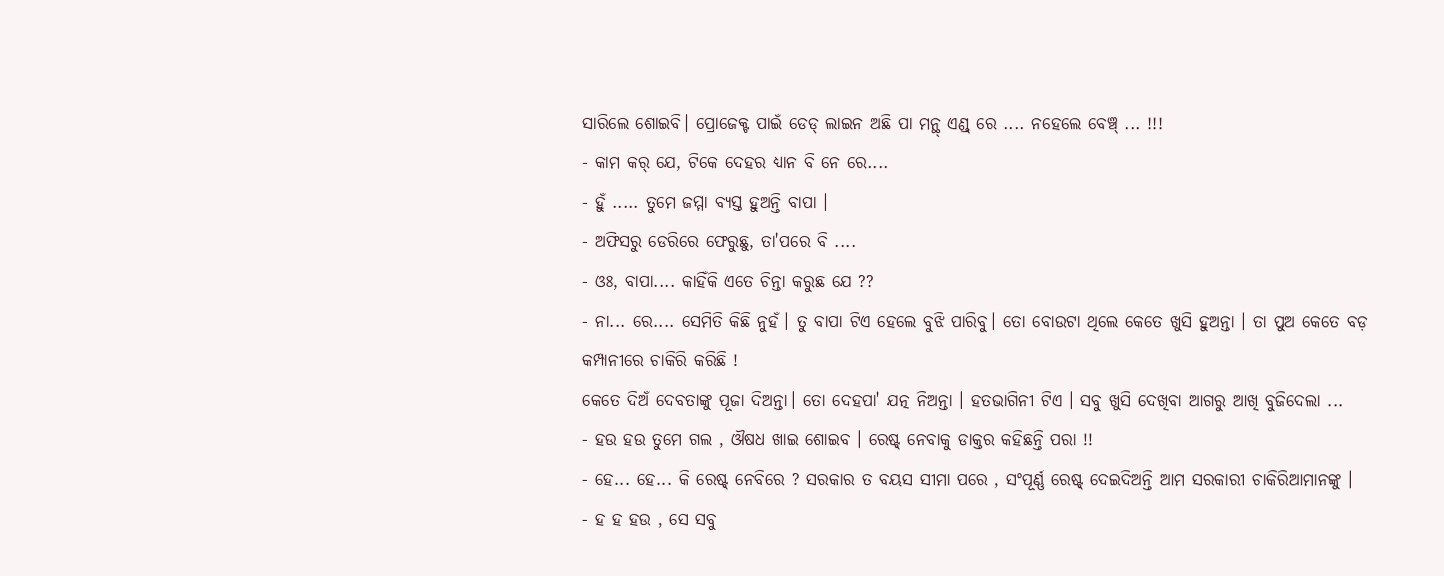ସାରିଲେ ଶୋଇବି। ପ୍ରୋଜେକ୍ଟ ପାଇଁ ଡେଡ୍ ଲାଇନ ଅଛି ପା ମନ୍ଥ୍ ଏଣ୍ଡ୍ ରେ .... ନହେଲେ ବେଞ୍ଚ୍ ... !!!
- କାମ କର୍ ଯେ, ଟିକେ ଦେହର ଧ୍ୟାନ ବି ନେ ରେ....
- ହୁଁ ..... ତୁମେ ଜମ୍ମା ବ୍ୟସ୍ତ ହୁଅନ୍ତି ବାପା ।
- ଅଫିସରୁ ଡେରିରେ ଫେରୁଛୁ, ତା'ପରେ ବି ....
- ଓଃ, ବାପା.... କାହିଁକି ଏତେ ଚିନ୍ତା କରୁଛ ଯେ ??
- ନା... ରେ.... ସେମିତି କିଛି ନୁହଁ। ତୁ ବାପା ଟିଏ ହେଲେ ବୁଝି ପାରିବୁ। ତୋ ବୋଉଟା ଥିଲେ କେତେ ଖୁସି ହୁଅନ୍ତା । ତା ପୁଅ କେତେ ବଡ଼ କମ୍ପାନୀରେ ଚାକିରି କରିଛି !
କେତେ ଦିଅଁ ଦେବତାଙ୍କୁ ପୂଜା ଦିଅନ୍ତା। ତୋ ଦେହପା' ଯତ୍ନ ନିଅନ୍ତା । ହତଭାଗିନୀ ଟିଏ । ସବୁ ଖୁସି ଦେଖିବା ଆଗରୁ ଆଖି ବୁଜିଦେଲା ...
- ହଉ ହଉ ତୁମେ ଗଲ , ଔଷଧ ଖାଇ ଶୋଇବ । ରେଷ୍ଟ୍ ନେବାକୁ ଡାକ୍ତର କହିଛନ୍ତି ପରା !!
- ହେ... ହେ... କି ରେଷ୍ଟ୍ ନେବିରେ ? ସରକାର ତ ବୟସ ସୀମା ପରେ , ସଂପୂର୍ଣ୍ଣ ରେଷ୍ଟ୍ ଦେଇଦିଅନ୍ତି ଆମ ସରକାରୀ ଚାକିରିଆମାନଙ୍କୁ ।
- ହ ହ ହଉ , ସେ ସବୁ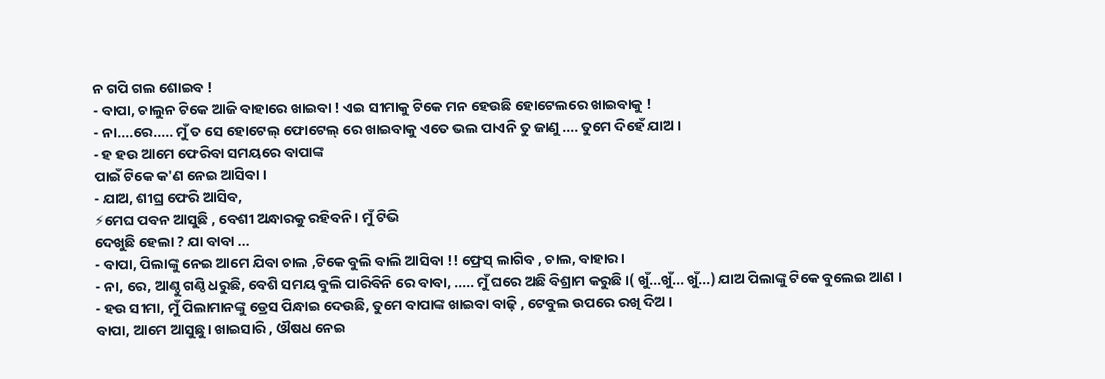ନ ଗପି ଗଲ ଶୋଇବ !
- ବାପା, ଚାଲୁନ ଟିକେ ଆଜି ବାହାରେ ଖାଇବା ! ଏଇ ସୀମାକୁ ଟିକେ ମନ ହେଉଛି ହୋଟେଲରେ ଖାଇବାକୁ !
- ନା....ରେ..... ମୁଁ ତ ସେ ହୋଟେଲ୍ ଫୋଟେଲ୍ ରେ ଖାଇବାକୁ ଏତେ ଭଲ ପାଏନି ତୁ ଜାଣୁ .... ତୁମେ ଦିହେଁ ଯାଅ ।
- ହ ହଉ ଆମେ ଫେରିବା ସମୟରେ ବାପାଙ୍କ
ପାଇଁ ଟିକେ କ'ଣ ନେଇ ଆସିବା ।
- ଯାଅ, ଶୀଘ୍ର ଫେରି ଆସିବ,
⚡ମେଘ ପବନ ଆସୁଛି , ବେଶୀ ଅନ୍ଧାରକୁ ରହିବନି । ମୁଁ ଟିଭି
ଦେଖୁଛି ହେଲା ? ଯା ବାବା ...
- ବାପା, ପିଲାଙ୍କୁ ନେଇ ଆମେ ଯିବା ଚାଲ ,ଟିକେ ବୁଲି ବାଲି ଆସିବା !! ଫ୍ରେସ୍ ଲାଗିବ , ଚାଲ, ବାହାର ।
- ନା, ରେ, ଆଣ୍ଠୁ ଗଣ୍ଠି ଧରୁଛି, ବେଶି ସମୟ ବୁଲି ପାରିବିନି ରେ ବାବା, ..... ମୁଁ ଘରେ ଅଛି ବିଶ୍ରାମ କରୁଛି ।( ଖୁଁ...ଖୁଁ... ଖୁଁ...) ଯାଅ ପିଲାଙ୍କୁ ଟିକେ ବୁଲେଇ ଆଣ ।
- ହଉ ସୀମା, ମୁଁ ପିଲାମାନଙ୍କୁ ଡ୍ରେସ ପିନ୍ଧାଇ ଦେଉଛି, ତୁମେ ବାପାଙ୍କ ଖାଇବା ବାଢ଼ି , ଟେବୁଲ ଉପରେ ରଖି ଦିଅ ।
ବାପା, ଆମେ ଆସୁଛୁ। ଖାଇସାରି , ଔଷଧ ନେଇ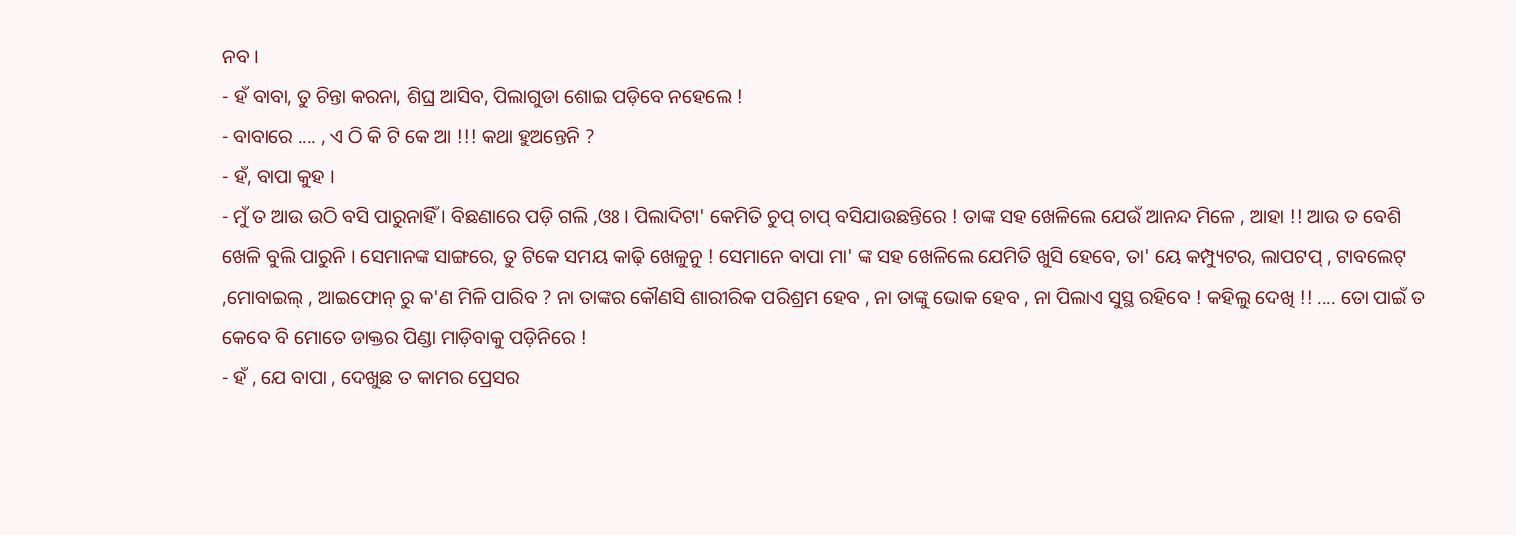ନବ ।
- ହଁ ବାବା, ତୁ ଚିନ୍ତା କରନା, ଶିଘ୍ର ଆସିବ, ପିଲାଗୁଡା ଶୋଇ ପଡ଼ିବେ ନହେଲେ !
- ବାବାରେ .... , ଏ ଠି କି ଟି କେ ଆ !!! କଥା ହୁଅନ୍ତେନି ?
- ହଁ, ବାପା କୁହ ।
- ମୁଁ ତ ଆଉ ଉଠି ବସି ପାରୁନାହିଁ । ବିଛଣାରେ ପଡ଼ି ଗଲି ,ଓଃ । ପିଲାଦିଟା' କେମିତି ଚୁପ୍ ଚାପ୍ ବସିଯାଉଛନ୍ତିରେ ! ତାଙ୍କ ସହ ଖେଳିଲେ ଯେଉଁ ଆନନ୍ଦ ମିଳେ , ଆହା !! ଆଉ ତ ବେଶି ଖେଳି ବୁଲି ପାରୁନି । ସେମାନଙ୍କ ସାଙ୍ଗରେ, ତୁ ଟିକେ ସମୟ କାଢ଼ି ଖେଳୁନୁ ! ସେମାନେ ବାପା ମା' ଙ୍କ ସହ ଖେଳିଲେ ଯେମିତି ଖୁସି ହେବେ, ତା' ୟେ କମ୍ପ୍ୟୁଟର, ଲାପଟପ୍ , ଟାବଲେଟ୍ ,ମୋବାଇଲ୍ , ଆଇଫୋନ୍ ରୁ କ'ଣ ମିଳି ପାରିବ ? ନା ତାଙ୍କର କୌଣସି ଶାରୀରିକ ପରିଶ୍ରମ ହେବ , ନା ତାଙ୍କୁ ଭୋକ ହେବ , ନା ପିଲାଏ ସୁସ୍ଥ ରହିବେ ! କହିଲୁ ଦେଖି !! .... ତୋ ପାଇଁ ତ କେବେ ବି ମୋତେ ଡାକ୍ତର ପିଣ୍ଡା ମାଡ଼ିବାକୁ ପଡ଼ିନିରେ !
- ହଁ , ଯେ ବାପା , ଦେଖୁଛ ତ କାମର ପ୍ରେସର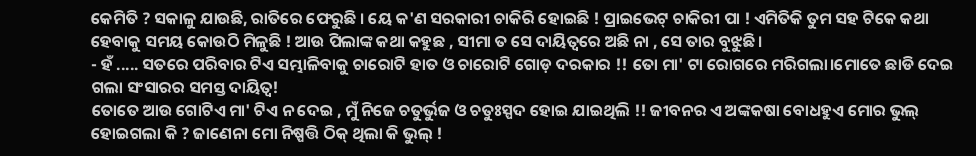କେମିତି ? ସକାଳୁ ଯାଉଛି, ରାତିରେ ଫେରୁଛି । ୟେ କ'ଣ ସରକାରୀ ଚାକିରି ହୋଇଛି ! ପ୍ରାଇଭେଟ୍ ଚାକିରୀ ପା ! ଏମିତିକି ତୁମ ସହ ଟିକେ କଥା ହେବାକୁ ସମୟ କୋଉଠି ମିଳୁଛି ! ଆଉ ପିଲାଙ୍କ କଥା କହୁଛ , ସୀମା ତ ସେ ଦାୟିତ୍ୱରେ ଅଛି ନା , ସେ ତାର ବୁଝୁଛି ।
- ହଁ ..... ସତରେ ପରିବାର ଟିଏ ସମ୍ଭାଳିବାକୁ ଚାରୋଟି ହାତ ଓ ଚାରୋଟି ଗୋଡ଼ ଦରକାର !! ତୋ ମା' ଟା ରୋଗରେ ମରିଗଲା।ମୋତେ ଛାଡି ଦେଇ ଗଲା ସଂସାରର ସମସ୍ତ ଦାୟିତ୍ବ!
ତୋତେ ଆଉ ଗୋଟିଏ ମା' ଟିଏ ନ ଦେଇ , ମୁଁ ନିଜେ ଚତୁର୍ଭୁଜ ଓ ଚତୁଃସ୍ପଦ ହୋଇ ଯାଇଥିଲି !! ଜୀବନର ଏ ଅଙ୍କକଷା ବୋଧହୁଏ ମୋର ଭୁଲ୍ ହୋଇଗଲା କି ? ଜାଣେନା ମୋ ନିଷ୍ପତ୍ତି ଠିକ୍ ଥିଲା କି ଭୁଲ୍ !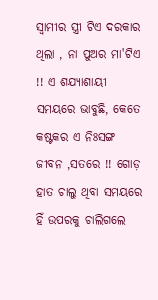ସ୍ୱାମୀର ସ୍ତ୍ରୀ ଟିଏ ଦରକାର ଥିଲା , ନା ପୁଅର ମା'ଟିଏ !! ଏ ଶଯ୍ୟାଶାୟୀ ସମୟରେ ଭାବୁଛି, କେତେ କଷ୍ଟକର ଏ ନିଃସଙ୍ଗ ଜୀବନ ,ସତରେ !! ଗୋଡ଼ ହାତ ଚାଲୁ ଥିବା ସମୟରେ ହିଁ ଉପରକୁ ଚାଲିଗଲେ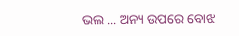ଭଲ ... ଅନ୍ୟ ଉପରେ ବୋଝ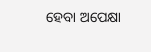ହେବା ଅପେକ୍ଷା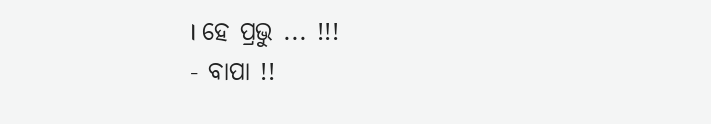। ହେ ପ୍ରଭୁ ... !!!
- ବାପା !!